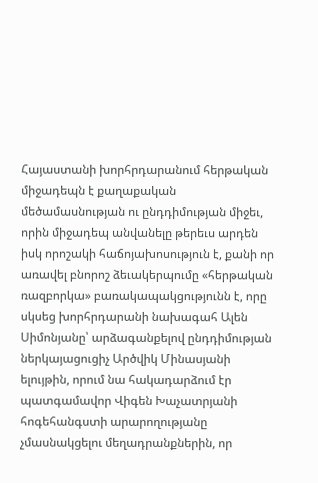Հայաստանի խորհրդարանում հերթական միջադեպն է քաղաքական մեծամասնության ու ընդդիմության միջեւ, որին միջադեպ անվանելը թերեւս արդեն իսկ որոշակի հաճոյախոսություն է, քանի որ առավել բնորոշ ձեւակերպումը «հերթական ռազբորկա» բառակապակցությունն է, որը սկսեց խորհրդարանի նախագահ Ալեն Սիմոնյանը՝ արձագանքելով ընդդիմության ներկայացուցիչ Արծվիկ Մինասյանի ելույթին, որում նա հակադարձում էր պատգամավոր Վիգեն Խաչատրյանի հոգեհանգստի արարողությանը չմասնակցելու մեղադրանքներին, որ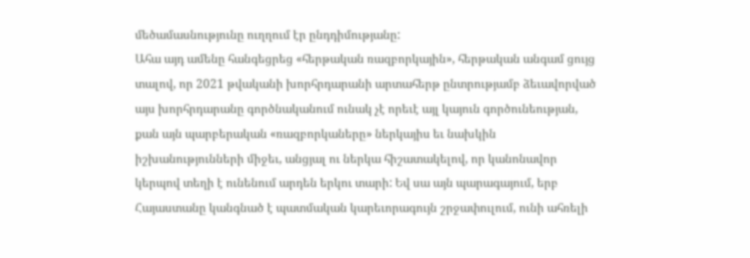մեծամասնությունը ուղղում էր ընդդիմությանը:
Ահա այդ ամենը հանգեցրեց «հերթական ռազբորկային», հերթական անգամ ցույց տալով, որ 2021 թվականի խորհրդարանի արտահերթ ընտրությամբ ձեւավորված այս խորհրդարանը գործնականում ունակ չէ որեւէ այլ կայուն գործունեության, քան այն պարբերական «ռազբորկաները» ներկայիս եւ նախկին իշխանությունների միջեւ, անցյալ ու ներկա հիշատակելով, որ կանոնավոր կերպով տեղի է ունենում արդեն երկու տարի: Եվ սա այն պարագայում, երբ Հայաստանը կանգնած է պատմական կարեւորագույն շրջափուլում, ունի ահռելի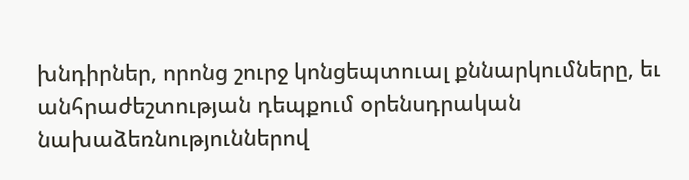խնդիրներ, որոնց շուրջ կոնցեպտուալ քննարկումները, եւ անհրաժեշտության դեպքում օրենսդրական նախաձեռնություններով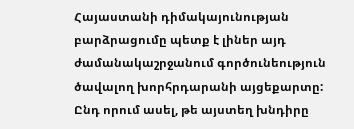Հայաստանի դիմակայունության բարձրացումը պետք է լիներ այդ ժամանակաշրջանում գործունեություն ծավալող խորհրդարանի այցեքարտը: Ընդ որում ասել, թե այստեղ խնդիրը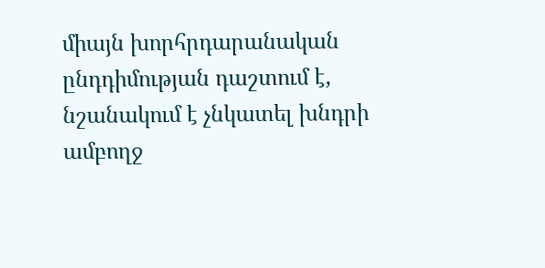միայն խորհրդարանական ընդդիմության դաշտում է, նշանակում է չնկատել խնդրի ամբողջ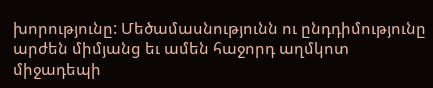խորությունը: Մեծամասնությունն ու ընդդիմությունը արժեն միմյանց եւ ամեն հաջորդ աղմկոտ միջադեպի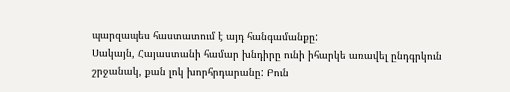պարզապես հաստատում է այդ հանգամանքը:
Սակայն, Հայաստանի համար խնդիրը ունի իհարկե առավել ընդգրկուն շրջանակ, քան լոկ խորհրդարանը: Բուն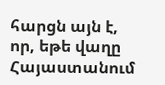հարցն այն է, որ, եթե վաղը Հայաստանում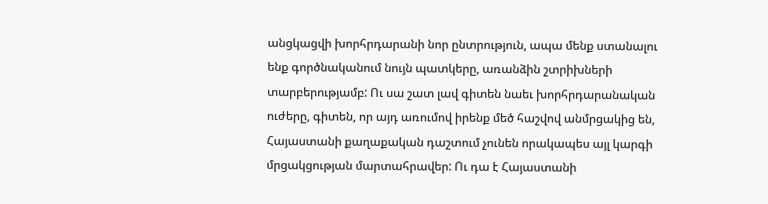անցկացվի խորհրդարանի նոր ընտրություն, ապա մենք ստանալու ենք գործնականում նույն պատկերը, առանձին շտրիխների տարբերությամբ: Ու սա շատ լավ գիտեն նաեւ խորհրդարանական ուժերը, գիտեն, որ այդ առումով իրենք մեծ հաշվով անմրցակից են, Հայաստանի քաղաքական դաշտում չունեն որակապես այլ կարգի մրցակցության մարտահրավեր: Ու դա է Հայաստանի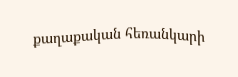քաղաքական հեռանկարի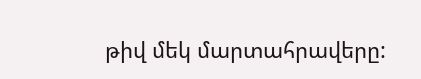թիվ մեկ մարտահրավերը: